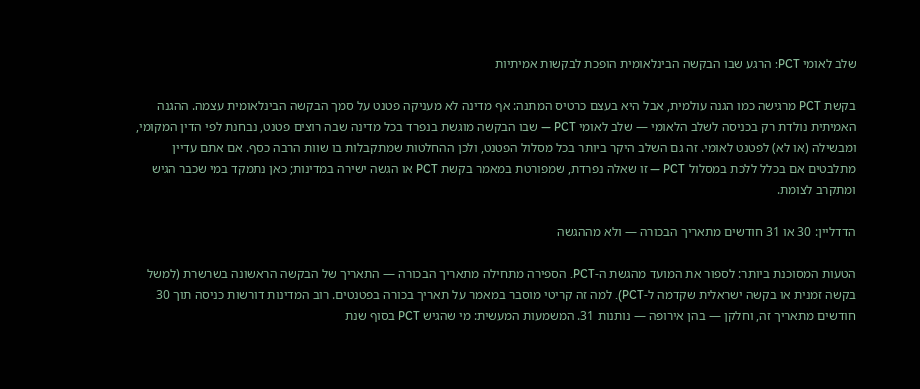שלב לאומי PCT: הרגע שבו הבקשה הבינלאומית הופכת לבקשות אמיתיות

בקשת PCT מרגישה כמו הגנה עולמית, אבל היא בעצם כרטיס המתנה: אף מדינה לא מעניקה פטנט על סמך הבקשה הבינלאומית עצמה. ההגנה האמיתית נולדת רק בכניסה לשלב הלאומי — שלב לאומי PCT — שבו הבקשה מוגשת בנפרד בכל מדינה שבה רוצים פטנט, נבחנת לפי הדין המקומי, ומבשילה (או לא) לפטנט לאומי. זה גם השלב היקר ביותר בכל מסלול הפטנט, ולכן ההחלטות שמתקבלות בו שוות הרבה כסף. אם אתם עדיין מתלבטים אם בכלל ללכת במסלול PCT — זו שאלה נפרדת, שמפורטת במאמר בקשת PCT או הגשה ישירה במדינות; כאן נתמקד במי שכבר הגיש ומתקרב לצומת.

הדדליין: 30 או 31 חודשים מתאריך הבכורה — ולא מההגשה

הטעות המסוכנת ביותר: לספור את המועד מהגשת ה-PCT. הספירה מתחילה מתאריך הבכורה — התאריך של הבקשה הראשונה בשרשרת (למשל בקשה זמנית או בקשה ישראלית שקדמה ל-PCT). למה זה קריטי מוסבר במאמר על תאריך בכורה בפטנטים. רוב המדינות דורשות כניסה תוך 30 חודשים מתאריך זה, וחלקן — בהן אירופה — נותנות 31. המשמעות המעשית: מי שהגיש PCT בסוף שנת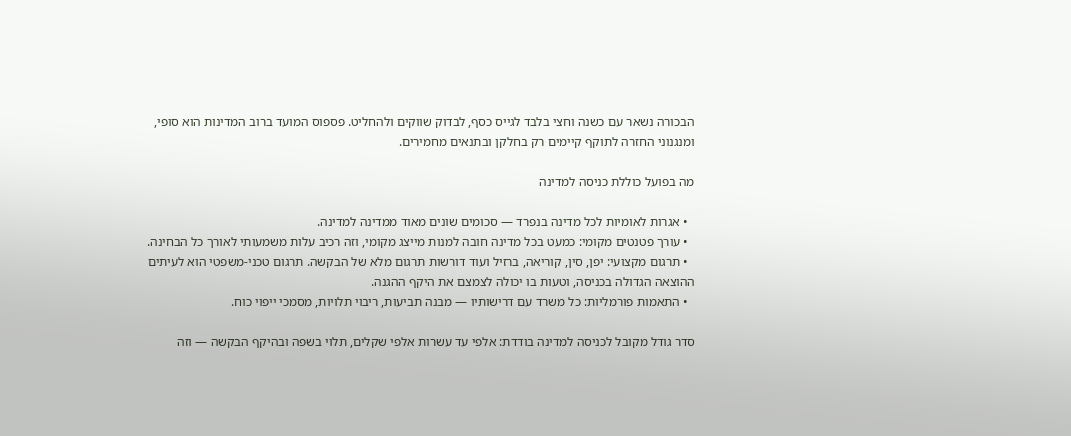הבכורה נשאר עם כשנה וחצי בלבד לגייס כסף, לבדוק שווקים ולהחליט. פספוס המועד ברוב המדינות הוא סופי, ומנגנוני החזרה לתוקף קיימים רק בחלקן ובתנאים מחמירים.

מה בפועל כוללת כניסה למדינה

  • אגרות לאומיות לכל מדינה בנפרד — סכומים שונים מאוד ממדינה למדינה.
  • עורך פטנטים מקומי: כמעט בכל מדינה חובה למנות מייצג מקומי, וזה רכיב עלות משמעותי לאורך כל הבחינה.
  • תרגום מקצועי: יפן, סין, קוריאה, ברזיל ועוד דורשות תרגום מלא של הבקשה. תרגום טכני-משפטי הוא לעיתים ההוצאה הגדולה בכניסה, וטעות בו יכולה לצמצם את היקף ההגנה.
  • התאמות פורמליות: כל משרד עם דרישותיו — מבנה תביעות, ריבוי תלויות, מסמכי ייפוי כוח.

סדר גודל מקובל לכניסה למדינה בודדת: אלפי עד עשרות אלפי שקלים, תלוי בשפה ובהיקף הבקשה — וזה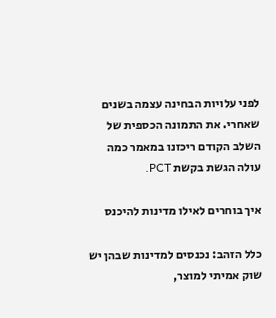לפני עלויות הבחינה עצמה בשנים שאחרי. את התמונה הכספית של השלב הקודם ריכזנו במאמר כמה עולה הגשת בקשת PCT.

איך בוחרים לאילו מדינות להיכנס

כלל הזהב: נכנסים למדינות שבהן יש שוק אמיתי למוצר,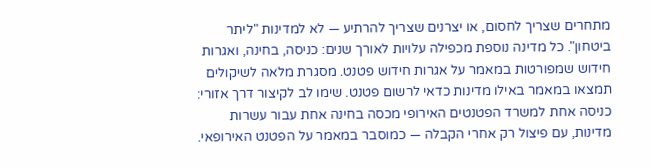מתחרים שצריך לחסום, או יצרנים שצריך להרתיע — לא למדינות "ליתר ביטחון". כל מדינה נוספת מכפילה עלויות לאורך שנים: כניסה, בחינה, ואגרות חידוש שמפורטות במאמר על אגרות חידוש פטנט. מסגרת מלאה לשיקולים תמצאו במאמר באילו מדינות כדאי לרשום פטנט. שימו לב לקיצור דרך אזורי: כניסה אחת למשרד הפטנטים האירופי מכסה בחינה אחת עבור עשרות מדינות, עם פיצול רק אחרי הקבלה — כמוסבר במאמר על הפטנט האירופאי.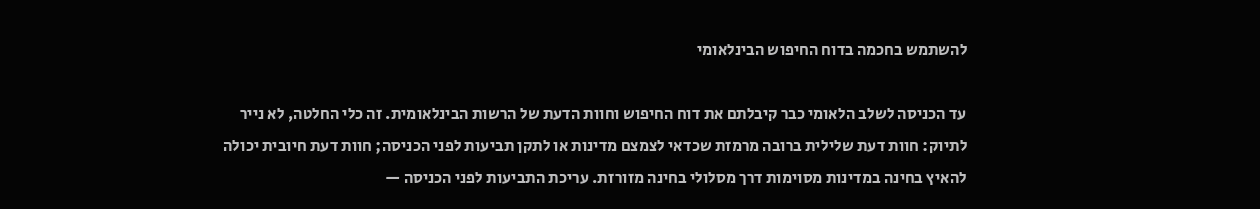להשתמש בחכמה בדוח החיפוש הבינלאומי

עד הכניסה לשלב הלאומי כבר קיבלתם את דוח החיפוש וחוות הדעת של הרשות הבינלאומית. זה כלי החלטה, לא נייר לתיוק: חוות דעת שלילית ברובה מרמזת שכדאי לצמצם מדינות או לתקן תביעות לפני הכניסה; חוות דעת חיובית יכולה להאיץ בחינה במדינות מסוימות דרך מסלולי בחינה מזורזת. עריכת התביעות לפני הכניסה —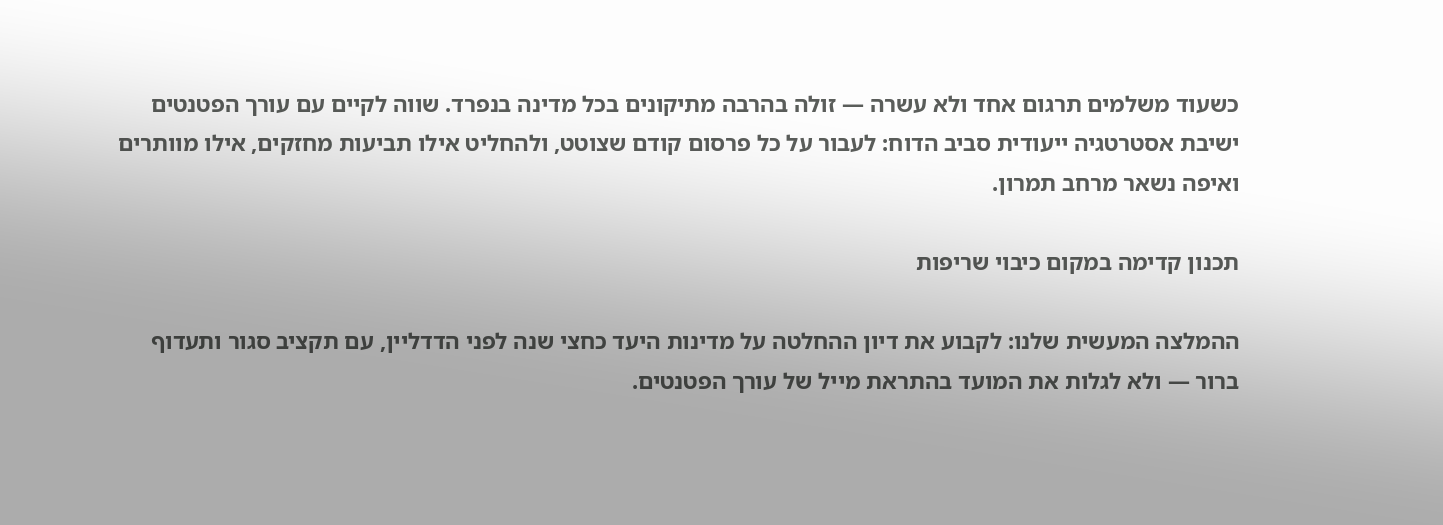כשעוד משלמים תרגום אחד ולא עשרה — זולה בהרבה מתיקונים בכל מדינה בנפרד. שווה לקיים עם עורך הפטנטים ישיבת אסטרטגיה ייעודית סביב הדוח: לעבור על כל פרסום קודם שצוטט, ולהחליט אילו תביעות מחזקים, אילו מוותרים ואיפה נשאר מרחב תמרון.

תכנון קדימה במקום כיבוי שריפות

ההמלצה המעשית שלנו: לקבוע את דיון ההחלטה על מדינות היעד כחצי שנה לפני הדדליין, עם תקציב סגור ותעדוף ברור — ולא לגלות את המועד בהתראת מייל של עורך הפטנטים.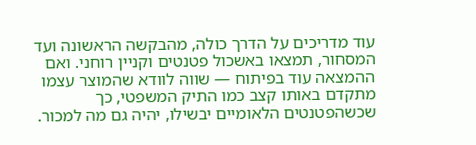עוד מדריכים על הדרך כולה, מהבקשה הראשונה ועד המסחור, תמצאו באשכול פטנטים וקניין רוחני. ואם ההמצאה עוד בפיתוח — שווה לוודא שהמוצר עצמו מתקדם באותו קצב כמו התיק המשפטי, כך שכשהפטנטים הלאומיים יבשילו, יהיה גם מה למכור.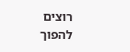רוצים להפוך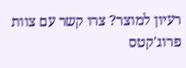רעיון למוצר? צרו קשר עם צוות פרוג'קטס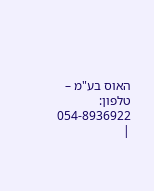האוס בע"מ – טלפון: 054-8936922 |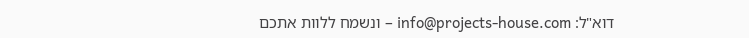דוא"ל: info@projects-house.com – ונשמח ללוות אתכם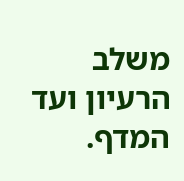משלב הרעיון ועד המדף.